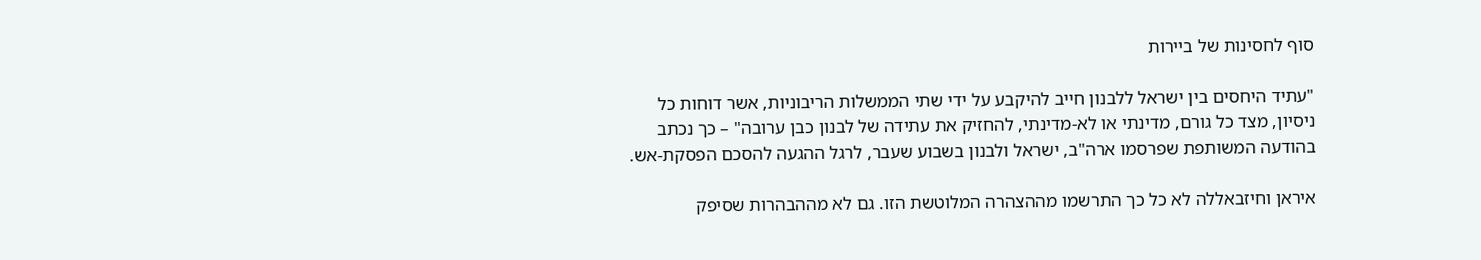סוף לחסינות של ביירות

"עתיד היחסים בין ישראל ללבנון חייב להיקבע על ידי שתי הממשלות הריבוניות, אשר דוחות כל ניסיון, מצד כל גורם, מדינתי או לא-מדינתי, להחזיק את עתידה של לבנון כבן ערובה" – כך נכתב בהודעה המשותפת שפרסמו ארה"ב, ישראל ולבנון בשבוע שעבר, לרגל ההגעה להסכם הפסקת-אש.

איראן וחיזבאללה לא כל כך התרשמו מההצהרה המלוטשת הזו. גם לא מההבהרות שסיפק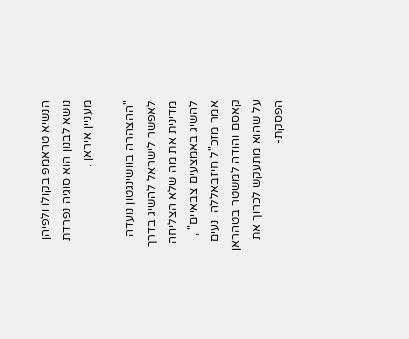הנשיא טראמפ בקולו ולפיהן נושא לבנון הוא סוגיה נפרדת מעניין איראן .

"ההצהרה בוושינגטון נועדה לאפשר לישראל להשיג בדרך מדינית את מה שלא הצליחה להשיג באמצעים צבאיים" , אמר מזכ"ל חיזבאללה  נעים קאסם והודה למשטר בטהראן על שהוא מתעקש לכרוך את הפסקת-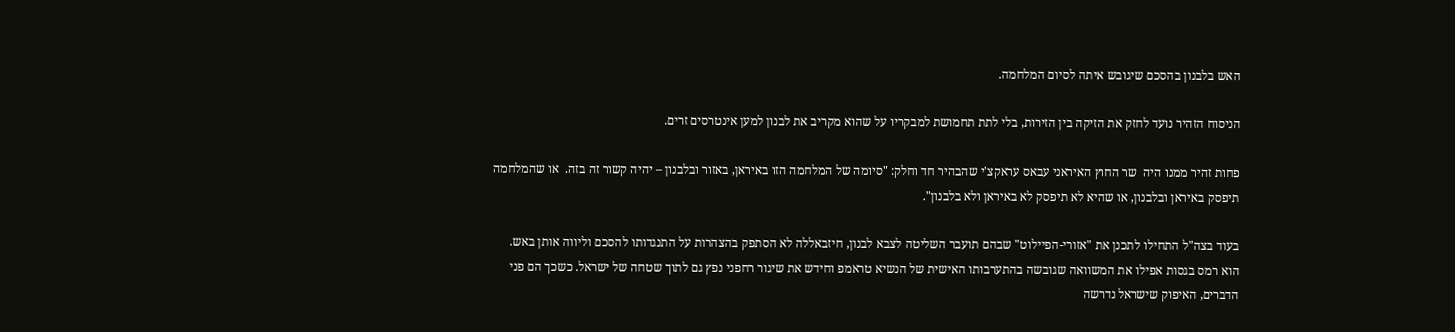האש בלבנון בהסכם שיגובש איתה לסיום המלחמה.

הניסוח הזהיר נועד לחזק את הזיקה בין הזירות, בלי לתת תחמושת למבקריו על שהוא מקריב את לבנון למען אינטרסים זרים.

פחות זהיר ממנו היה  שר החוץ האיראני עבאס עראקצ'י שהבהיר חד וחלק: "סיומה של המלחמה הזו באיראן, באזור ובלבנון – יהיה קשור זה בזה.  או שהמלחמה תיפסק באיראן ובלבנון, או שהיא לא תיפסק לא באיראן ולא בלבנון".

בעוד בצה"ל התחילו לתכנן את "אזורי-הפיילוט" שבהם תועבר השליטה לצבא לבנון, חיזבאללה לא הסתפק בהצהרות על התנגדותו להסכם וליווה אותן באש. הוא רמס בגסות אפילו את המשוואה שגובשה בהתערבותו האישית של הנשיא טראמפ וחידש את שיגור רחפני נפץ גם לתוך שטחה של ישראל. כשכך הם פני הדברים, האיפוק שישראל נדרשה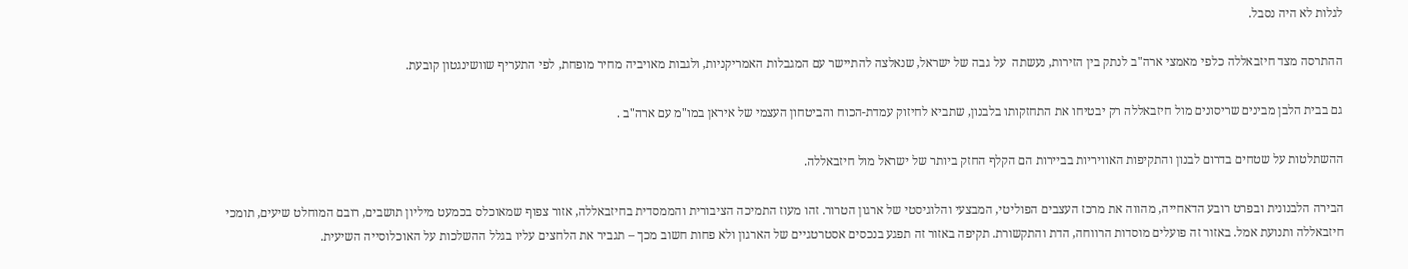לגלות לא היה נסבל.

ההתרסה מצד חיזבאללה כלפי מאמצי ארה"ב לנתק בין הזירות, נעשתה  על גבה של ישראל, שנאלצה להתיישר עם המגבלות האמריקניות, ולגבות מאויביה מחיר מופחת, לפי התעריף שוושינגטון קובעת.

גם בבית הלבן מבינים שריסונים מול חיזבאללה רק יבטיחו את התחזקותו בלבנון, שתביא לחיזוק עמדת-הכוח והביטחון העצמי של איראן במו"מ עם ארה"ב .

ההשתלטות על שטחים בדרום לבנון והתקיפות האוויריות בביירות הם הקלף החזק ביותר של ישראל מול חיזבאללה.

הבירה הלבנונית ובפרט רובע הדאחייה, מהווה את מרכז העצבים הפוליטי, המבצעי והלוגיסטי של ארגון הטרור. זהו מעוז התמיכה הציבורית והממסדית בחיזבאללה, אזור צפוף שמאוכלס בכמעט מיליון תושבים, רובם המוחלט שיעים, תומכי חיזבאללה ותנועת אמל. באזור זה פועלים מוסדות הרווחה, הדת והתקשורת. תקיפה באזור זה תפגע בנכסים אסטרטגיים של הארגון ולא פחות חשוב מכך – תגביר את הלחצים עליו בגלל ההשלכות על האוכלוסייה השיעית.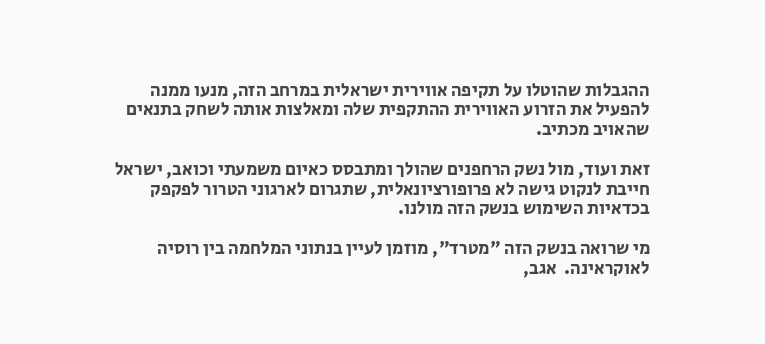ההגבלות שהוטלו על תקיפה אווירית ישראלית במרחב הזה, מנעו ממנה להפעיל את הזרוע האווירית ההתקפית שלה ומאלצות אותה לשחק בתנאים שהאויב מכתיב.

זאת ועוד, מול נשק הרחפנים שהולך ומתבסס כאיום משמעתי וכואב, ישראל חייבת לנקוט גישה לא פרופורציונאלית, שתגרום לארגוני הטרור לפקפק בכדאיות השימוש בנשק הזה מולנו.

מי שרואה בנשק הזה "מטרד", מוזמן לעיין בנתוני המלחמה בין רוסיה לאוקראינה.  אגב,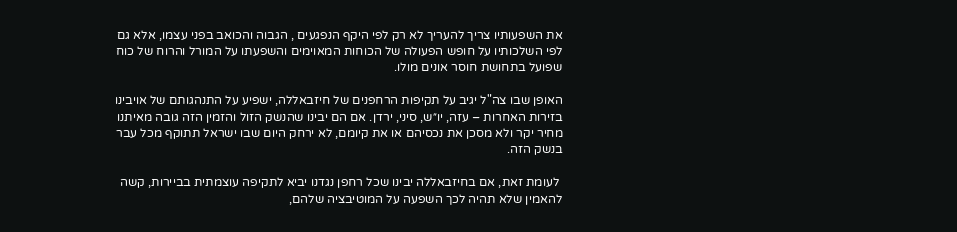את השפעותיו צריך להעריך לא רק לפי היקף הנפגעים , הגבוה והכואב בפני עצמו, אלא גם לפי השלכותיו על חופש הפעולה של הכוחות המאוימים והשפעתו על המורל והרוח של כוח שפועל בתחושת חוסר אונים מולו.

האופן שבו צה"ל יגיב על תקיפות הרחפנים של חיזבאללה, ישפיע על התנהגותם של אויבינו בזירות האחרות – עזה, יו״ש, סיני, ירדן. אם הם יבינו שהנשק הזול והזמין הזה גובה מאיתנו מחיר יקר ולא מסכן את נכסיהם או את קיומם, לא ירחק היום שבו ישראל תתוקף מכל עבר בנשק הזה.

 לעומת זאת, אם בחיזבאללה יבינו שכל רחפן נגדנו יביא לתקיפה עוצמתית בביירות, קשה להאמין שלא תהיה לכך השפעה על המוטיבציה שלהם,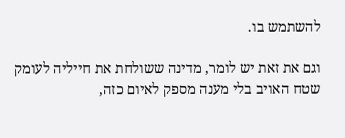להשתמש בו.

וגם את זאת יש לומר, מדינה ששולחת את חייליה לעומק שטח האויב בלי מענה מספק לאיום כזה,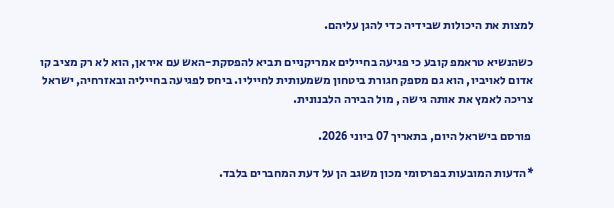למצות את היכולות שבידיה כדי להגן עליהם.

כשהנשיא טראמפ קובע כי פגיעה בחיילים אמריקניים תביא להפסקת-האש עם איראן, הוא לא רק מציב קו אדום לאויביו, הוא גם מספק חגורת ביטחון משמעותית לחייליו. ביחס לפגיעה בחייליה ובאזרחיה, ישראל צריכה לאמץ את אותה גישה , מול הבירה הלבנונית.

 פורסם בישראל היום, בתאריך 07 ביוני 2026.

*הדעות המובעות בפרסומי מכון משגב הן על דעת המחברים בלבד.